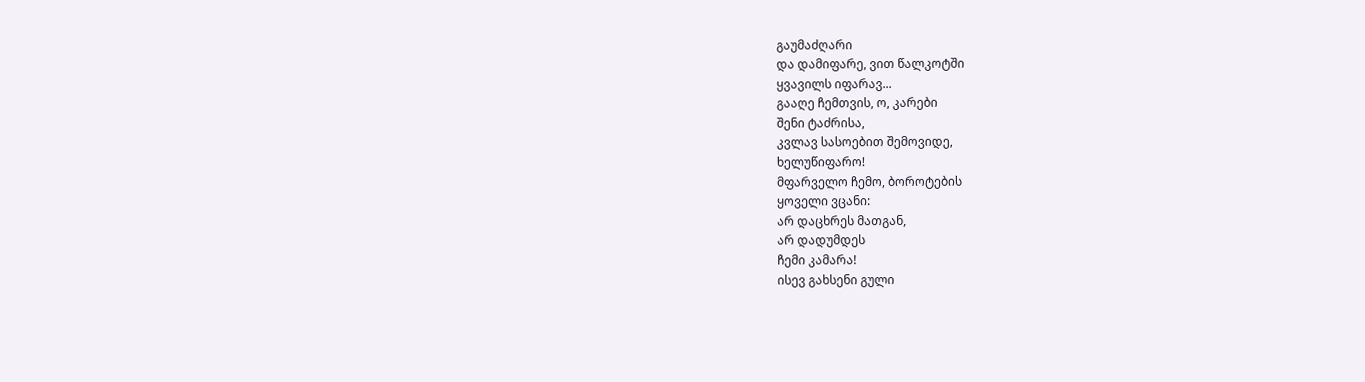გაუმაძღარი
და დამიფარე, ვით წალკოტში
ყვავილს იფარავ...
გააღე ჩემთვის, ო, კარები
შენი ტაძრისა,
კვლავ სასოებით შემოვიდე,
ხელუწიფარო!
მფარველო ჩემო, ბოროტების
ყოველი ვცანი:
არ დაცხრეს მათგან,
არ დადუმდეს
ჩემი კამარა!
ისევ გახსენი გული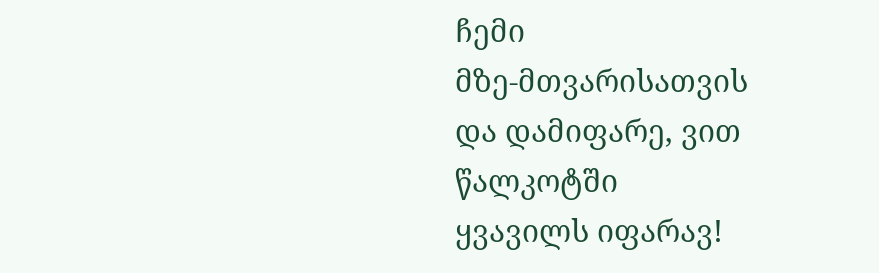ჩემი
მზე-მთვარისათვის
და დამიფარე, ვით წალკოტში
ყვავილს იფარავ!